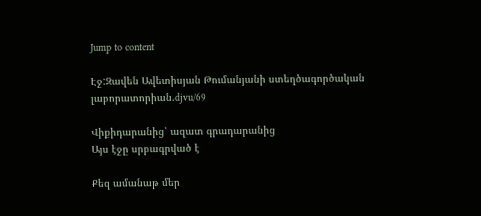Jump to content

Էջ:Զավեն Ավետիսյան Թումանյանի ստեղծագործական լաբորատորիան.djvu/69

Վիքիդարանից՝ ազատ գրադարանից
Այս էջը սրբագրված է

Քեզ ամանաթ մեր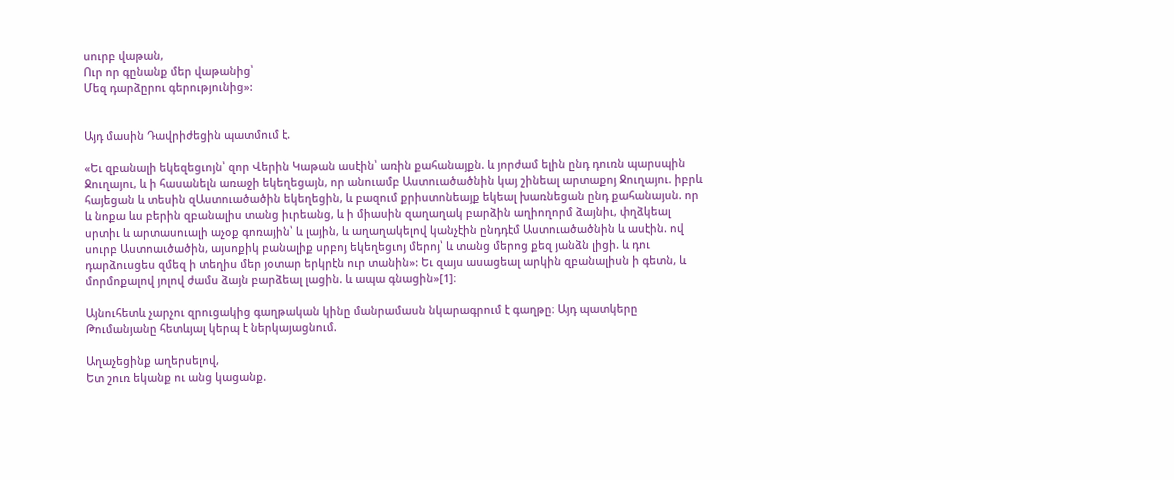սուրբ վաթան,
Ուր որ գընանք մեր վաթանից՝
Մեզ դարձըրու գերությունից»:


Այդ մասին Դավրիժեցին պատմում է.

«Եւ զբանալի եկեզեցւոյն՝ զոր Վերին Կաթան ասէին՝ առին քահանայքն. և յորժամ ելին ընդ դուռն պարսպին Ջուղայու, և ի հասանելն առաջի եկեղեցայն, որ անուամբ Աստուածածնին կայ շինեալ արտաքոյ Ջուղայու. իբրև հայեցան և տեսին զԱստուածածին եկեղեցին, և բազում քրիստոնեայք եկեալ խառնեցան ընդ քահանայսն. որ և նոքա ևս բերին զբանալիս տանց իւրեանց, և ի միասին զաղաղակ բարձին աղիողորմ ձայնիւ, փղձկեալ սրտիւ և արտասուալի աչօք գոռային՝ և լային, և աղաղակելով կանչէին ընդդէմ Աստուածածնին և ասէին. ով սուրբ Աստոաւծածին, այսոքիկ բանալիք սրբոյ եկեղեցւոյ մերոյ՝ և տանց մերոց քեզ յանձն լիցի. և դու դարձուսցես զմեզ ի տեղիս մեր յօտար երկրէն ուր տանին»: Եւ զայս ասացեալ արկին զբանալիսն ի գետն, և մորմոքալով յոլով ժամս ձայն բարձեալ լացին. և ապա գնացին»[1]։

Այնուհետև չարչու զրուցակից գաղթական կինը մանրամասն նկարագրում է գաղթը։ Այդ պատկերը Թումանյանը հետևյալ կերպ է ներկայացնում.

Աղաչեցինք աղերսելով,
Ետ շուռ եկանք ու անց կացանք.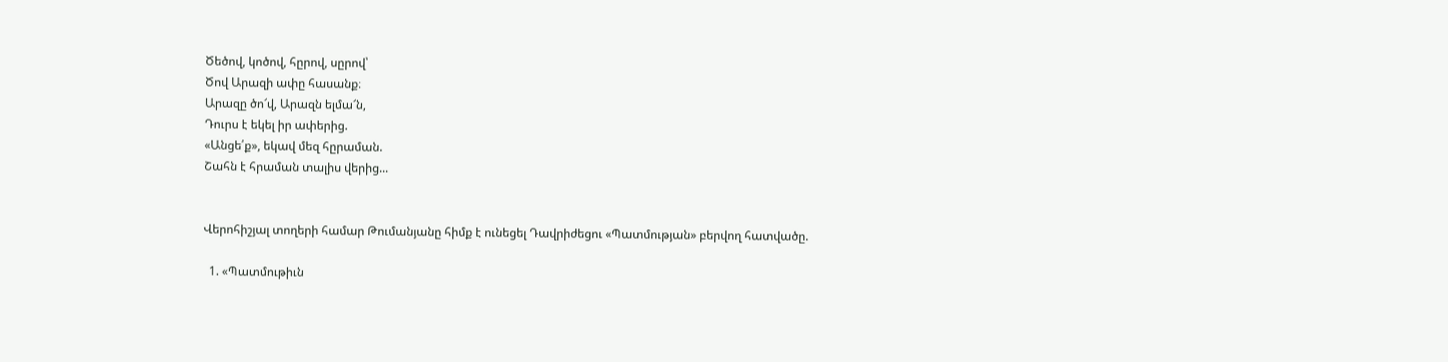Ծեծով, կոծով, հըրով, սըրով՝
Ծով Արազի ափը հասանք։
Արազը ծո՜վ, Արազն ելմա՜ն,
Դուրս է եկել իր ափերից.
«Անցե՛ք», եկավ մեզ հըրաման.
Շահն է հրաման տալիս վերից...


Վերոհիշյալ տողերի համար Թումանյանը հիմք է ունեցել Դավրիժեցու «Պատմության» բերվող հատվածը.

  1. «Պատմութիւն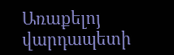Առաքելոյ վարդապետի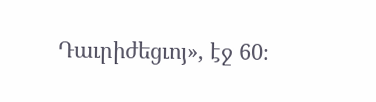Դաւրիժեցւոյ», էջ 60։